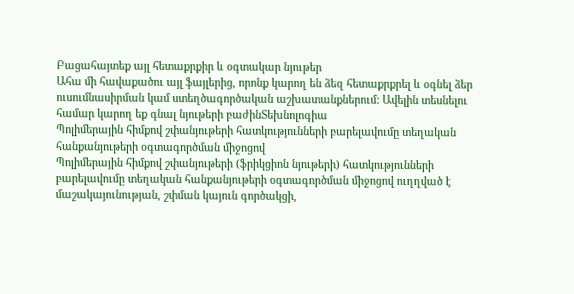Բացահայտեք այլ հետաքրքիր և օգտակար նյութեր
Ահա մի հավաքածու այլ ֆայլերից, որոնք կարող են ձեզ հետաքրքրել և օգնել ձեր ուսումնասիրման կամ ստեղծագործական աշխատանքներում: Ավելին տեսնելու համար կարող եք գնալ նյութերի բաժինՏեխնոլոգիա
Պոլիմերային հիմքով շփանյութերի հատկությունների բարելավումը տեղական հանքանյութերի օգտագործման միջոցով
Պոլիմերային հիմքով շփանյութերի (ֆրիկցիոն նյութերի) հատկությունների բարելավումը տեղական հանքանյութերի օգտագործման միջոցով ուղղված է մաշակայունության, շփման կայուն գործակցի,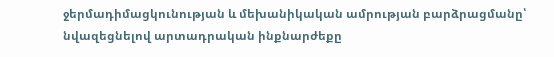ջերմադիմացկունության և մեխանիկական ամրության բարձրացմանը՝ նվազեցնելով արտադրական ինքնարժեքը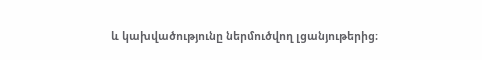և կախվածությունը ներմուծվող լցանյութերից։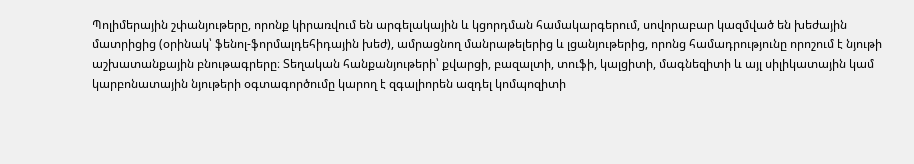Պոլիմերային շփանյութերը, որոնք կիրառվում են արգելակային և կցորդման համակարգերում, սովորաբար կազմված են խեժային մատրիցից (օրինակ՝ ֆենոլ-ֆորմալդեհիդային խեժ), ամրացնող մանրաթելերից և լցանյութերից, որոնց համադրությունը որոշում է նյութի աշխատանքային բնութագրերը։ Տեղական հանքանյութերի՝ քվարցի, բազալտի, տուֆի, կալցիտի, մագնեզիտի և այլ սիլիկատային կամ կարբոնատային նյութերի օգտագործումը կարող է զգալիորեն ազդել կոմպոզիտի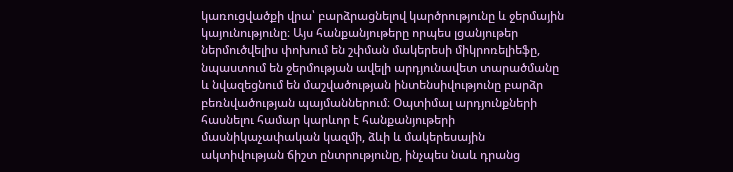կառուցվածքի վրա՝ բարձրացնելով կարծրությունը և ջերմային կայունությունը։ Այս հանքանյութերը որպես լցանյութեր ներմուծվելիս փոխում են շփման մակերեսի միկրոռելիեֆը, նպաստում են ջերմության ավելի արդյունավետ տարածմանը և նվազեցնում են մաշվածության ինտենսիվությունը բարձր բեռնվածության պայմաններում։ Օպտիմալ արդյունքների հասնելու համար կարևոր է հանքանյութերի մասնիկաչափական կազմի, ձևի և մակերեսային ակտիվության ճիշտ ընտրությունը, ինչպես նաև դրանց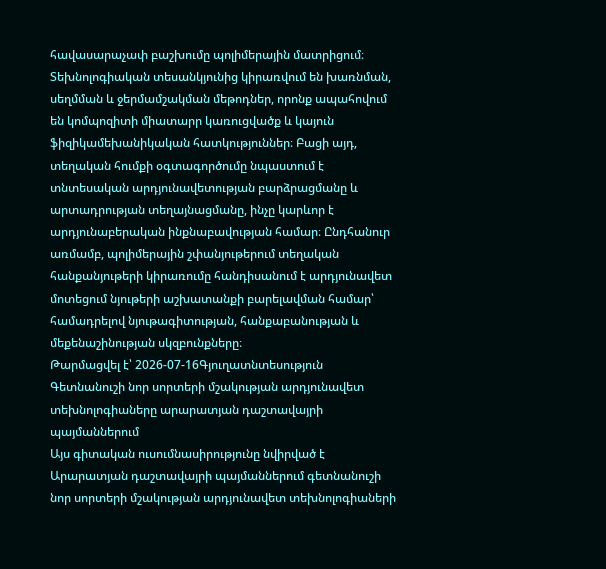հավասարաչափ բաշխումը պոլիմերային մատրիցում։ Տեխնոլոգիական տեսանկյունից կիրառվում են խառնման, սեղմման և ջերմամշակման մեթոդներ, որոնք ապահովում են կոմպոզիտի միատարր կառուցվածք և կայուն ֆիզիկամեխանիկական հատկություններ։ Բացի այդ, տեղական հումքի օգտագործումը նպաստում է տնտեսական արդյունավետության բարձրացմանը և արտադրության տեղայնացմանը, ինչը կարևոր է արդյունաբերական ինքնաբավության համար։ Ընդհանուր առմամբ, պոլիմերային շփանյութերում տեղական հանքանյութերի կիրառումը հանդիսանում է արդյունավետ մոտեցում նյութերի աշխատանքի բարելավման համար՝ համադրելով նյութագիտության, հանքաբանության և մեքենաշինության սկզբունքները։
Թարմացվել է՝ 2026-07-16Գյուղատնտեսություն
Գետնանուշի նոր սորտերի մշակության արդյունավետ տեխնոլոգիաները արարատյան դաշտավայրի պայմաններում
Այս գիտական ուսումնասիրությունը նվիրված է Արարատյան դաշտավայրի պայմաններում գետնանուշի նոր սորտերի մշակության արդյունավետ տեխնոլոգիաների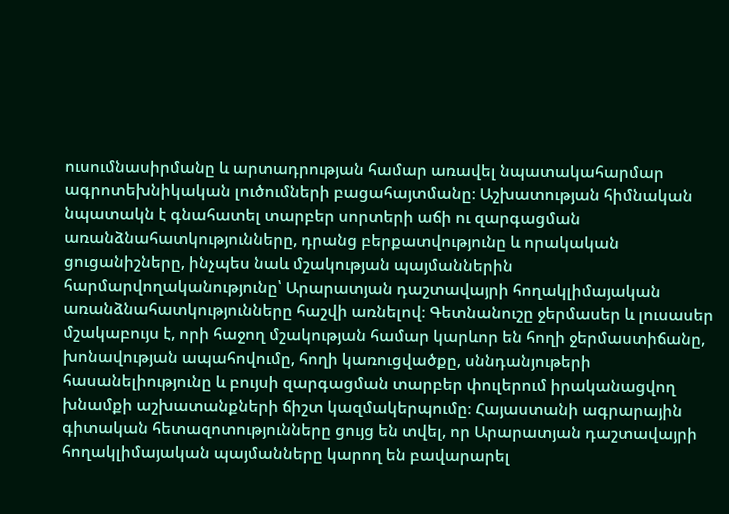ուսումնասիրմանը և արտադրության համար առավել նպատակահարմար ագրոտեխնիկական լուծումների բացահայտմանը։ Աշխատության հիմնական նպատակն է գնահատել տարբեր սորտերի աճի ու զարգացման առանձնահատկությունները, դրանց բերքատվությունը և որակական ցուցանիշները, ինչպես նաև մշակության պայմաններին հարմարվողականությունը՝ Արարատյան դաշտավայրի հողակլիմայական առանձնահատկությունները հաշվի առնելով։ Գետնանուշը ջերմասեր և լուսասեր մշակաբույս է, որի հաջող մշակության համար կարևոր են հողի ջերմաստիճանը, խոնավության ապահովումը, հողի կառուցվածքը, սննդանյութերի հասանելիությունը և բույսի զարգացման տարբեր փուլերում իրականացվող խնամքի աշխատանքների ճիշտ կազմակերպումը։ Հայաստանի ագրարային գիտական հետազոտությունները ցույց են տվել, որ Արարատյան դաշտավայրի հողակլիմայական պայմանները կարող են բավարարել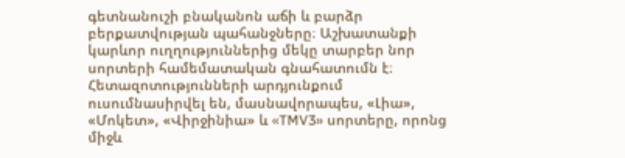գետնանուշի բնականոն աճի և բարձր բերքատվության պահանջները։ Աշխատանքի կարևոր ուղղություններից մեկը տարբեր նոր սորտերի համեմատական գնահատումն է։ Հետազոտությունների արդյունքում ուսումնասիրվել են, մասնավորապես, «Լիա», «Մոկետ», «Վիրջինիա» և «TMV3» սորտերը, որոնց միջև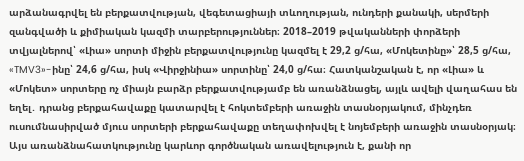արձանագրվել են բերքատվության, վեգետացիայի տևողության, ունդերի քանակի, սերմերի զանգվածի և քիմիական կազմի տարբերություններ։ 2018–2019 թվականների փորձերի տվյալներով՝ «Լիա» սորտի միջին բերքատվությունը կազմել է 29,2 ց/հա, «Մոկետինը»՝ 28,5 ց/հա, «TMV3»-ինը՝ 24,6 ց/հա, իսկ «Վիրջինիա» սորտինը՝ 24,0 ց/հա։ Հատկանշական է, որ «Լիա» և «Մոկետ» սորտերը ոչ միայն բարձր բերքատվությամբ են առանձնացել, այլև ավելի վաղահաս են եղել․ դրանց բերքահավաքը կատարվել է հոկտեմբերի առաջին տասնօրյակում, մինչդեռ ուսումնասիրված մյուս սորտերի բերքահավաքը տեղափոխվել է նոյեմբերի առաջին տասնօրյակ։ Այս առանձնահատկությունը կարևոր գործնական առավելություն է, քանի որ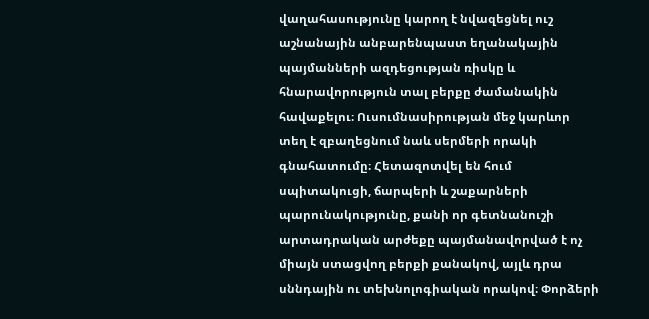վաղահասությունը կարող է նվազեցնել ուշ աշնանային անբարենպաստ եղանակային պայմանների ազդեցության ռիսկը և հնարավորություն տալ բերքը ժամանակին հավաքելու։ Ուսումնասիրության մեջ կարևոր տեղ է զբաղեցնում նաև սերմերի որակի գնահատումը։ Հետազոտվել են հում սպիտակուցի, ճարպերի և շաքարների պարունակությունը, քանի որ գետնանուշի արտադրական արժեքը պայմանավորված է ոչ միայն ստացվող բերքի քանակով, այլև դրա սննդային ու տեխնոլոգիական որակով։ Փորձերի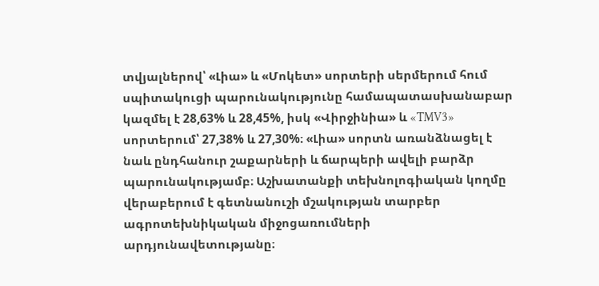տվյալներով՝ «Լիա» և «Մոկետ» սորտերի սերմերում հում սպիտակուցի պարունակությունը համապատասխանաբար կազմել է 28,63% և 28,45%, իսկ «Վիրջինիա» և «TMV3» սորտերում՝ 27,38% և 27,30%։ «Լիա» սորտն առանձնացել է նաև ընդհանուր շաքարների և ճարպերի ավելի բարձր պարունակությամբ։ Աշխատանքի տեխնոլոգիական կողմը վերաբերում է գետնանուշի մշակության տարբեր ագրոտեխնիկական միջոցառումների արդյունավետությանը։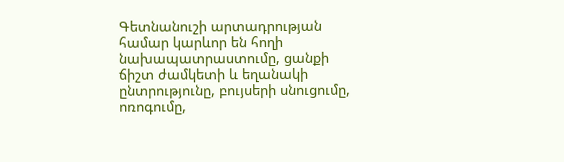Գետնանուշի արտադրության համար կարևոր են հողի նախապատրաստումը, ցանքի ճիշտ ժամկետի և եղանակի ընտրությունը, բույսերի սնուցումը, ոռոգումը,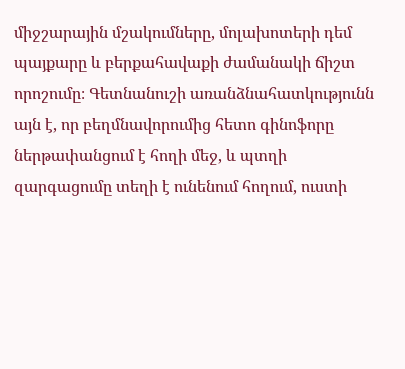միջշարային մշակումները, մոլախոտերի դեմ պայքարը և բերքահավաքի ժամանակի ճիշտ որոշումը։ Գետնանուշի առանձնահատկությունն այն է, որ բեղմնավորումից հետո գինոֆորը ներթափանցում է հողի մեջ, և պտղի զարգացումը տեղի է ունենում հողում, ուստի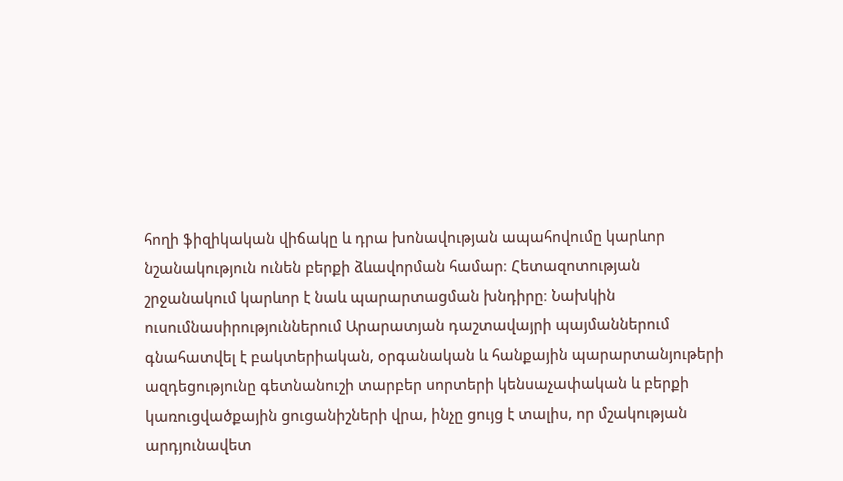հողի ֆիզիկական վիճակը և դրա խոնավության ապահովումը կարևոր նշանակություն ունեն բերքի ձևավորման համար։ Հետազոտության շրջանակում կարևոր է նաև պարարտացման խնդիրը։ Նախկին ուսումնասիրություններում Արարատյան դաշտավայրի պայմաններում գնահատվել է բակտերիական, օրգանական և հանքային պարարտանյութերի ազդեցությունը գետնանուշի տարբեր սորտերի կենսաչափական և բերքի կառուցվածքային ցուցանիշների վրա, ինչը ցույց է տալիս, որ մշակության արդյունավետ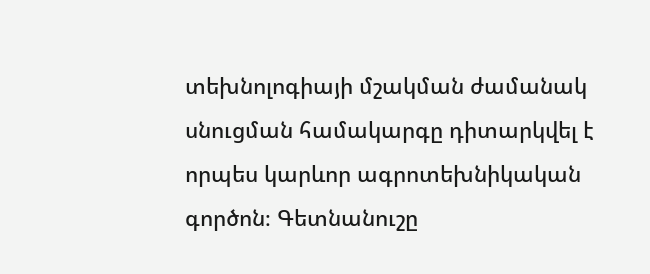տեխնոլոգիայի մշակման ժամանակ սնուցման համակարգը դիտարկվել է որպես կարևոր ագրոտեխնիկական գործոն։ Գետնանուշը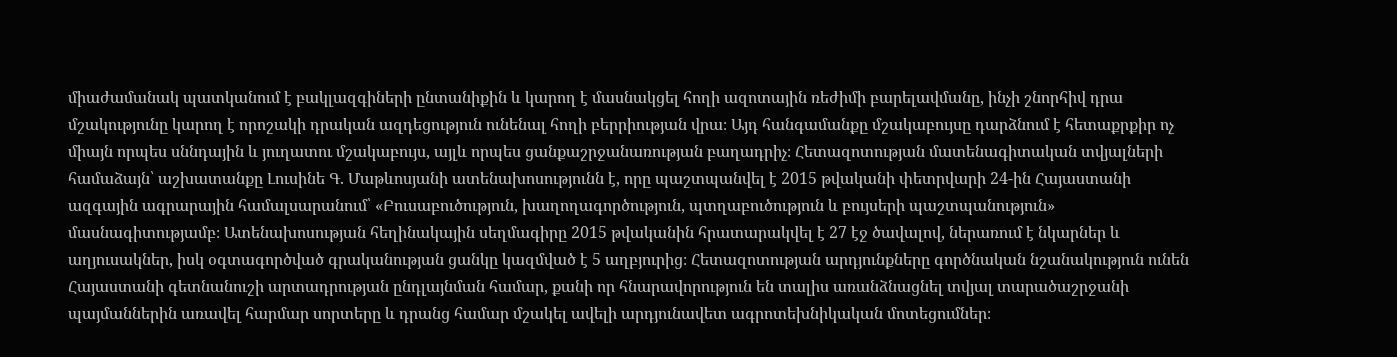միաժամանակ պատկանում է բակլազգիների ընտանիքին և կարող է մասնակցել հողի ազոտային ռեժիմի բարելավմանը, ինչի շնորհիվ դրա մշակությունը կարող է որոշակի դրական ազդեցություն ունենալ հողի բերրիության վրա։ Այդ հանգամանքը մշակաբույսը դարձնում է հետաքրքիր ոչ միայն որպես սննդային և յուղատու մշակաբույս, այլև որպես ցանքաշրջանառության բաղադրիչ։ Հետազոտության մատենագիտական տվյալների համաձայն՝ աշխատանքը Լուսինե Գ. Մաթևոսյանի ատենախոսությունն է, որը պաշտպանվել է 2015 թվականի փետրվարի 24-ին Հայաստանի ազգային ագրարային համալսարանում՝ «Բուսաբուծություն, խաղողագործություն, պտղաբուծություն և բույսերի պաշտպանություն» մասնագիտությամբ։ Ատենախոսության հեղինակային սեղմագիրը 2015 թվականին հրատարակվել է 27 էջ ծավալով, ներառում է նկարներ և աղյուսակներ, իսկ օգտագործված գրականության ցանկը կազմված է 5 աղբյուրից։ Հետազոտության արդյունքները գործնական նշանակություն ունեն Հայաստանի գետնանուշի արտադրության ընդլայնման համար, քանի որ հնարավորություն են տալիս առանձնացնել տվյալ տարածաշրջանի պայմաններին առավել հարմար սորտերը և դրանց համար մշակել ավելի արդյունավետ ագրոտեխնիկական մոտեցումներ։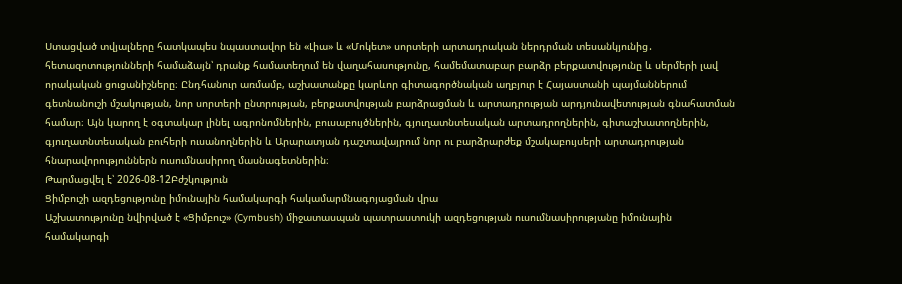Ստացված տվյալները հատկապես նպաստավոր են «Լիա» և «Մոկետ» սորտերի արտադրական ներդրման տեսանկյունից․ հետազոտությունների համաձայն՝ դրանք համատեղում են վաղահասությունը, համեմատաբար բարձր բերքատվությունը և սերմերի լավ որակական ցուցանիշները։ Ընդհանուր առմամբ, աշխատանքը կարևոր գիտագործնական աղբյուր է Հայաստանի պայմաններում գետնանուշի մշակության, նոր սորտերի ընտրության, բերքատվության բարձրացման և արտադրության արդյունավետության գնահատման համար։ Այն կարող է օգտակար լինել ագրոնոմներին, բուսաբույծներին, գյուղատնտեսական արտադրողներին, գիտաշխատողներին, գյուղատնտեսական բուհերի ուսանողներին և Արարատյան դաշտավայրում նոր ու բարձրարժեք մշակաբույսերի արտադրության հնարավորություններն ուսումնասիրող մասնագետներին։
Թարմացվել է՝ 2026-08-12Բժշկություն
Ցիմբուշի ազդեցությունը իմունային համակարգի հակամարմնագոյացման վրա
Աշխատությունը նվիրված է «Ցիմբուշ» (Cymbush) միջատասպան պատրաստուկի ազդեցության ուսումնասիրությանը իմունային համակարգի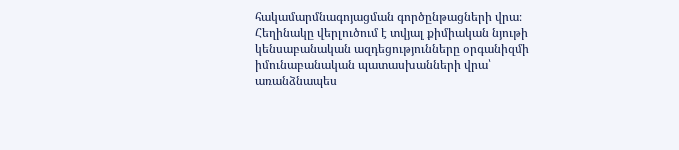հակամարմնագոյացման գործընթացների վրա։ Հեղինակը վերլուծում է տվյալ քիմիական նյութի կենսաբանական ազդեցությունները օրգանիզմի իմունաբանական պատասխանների վրա՝ առանձնապես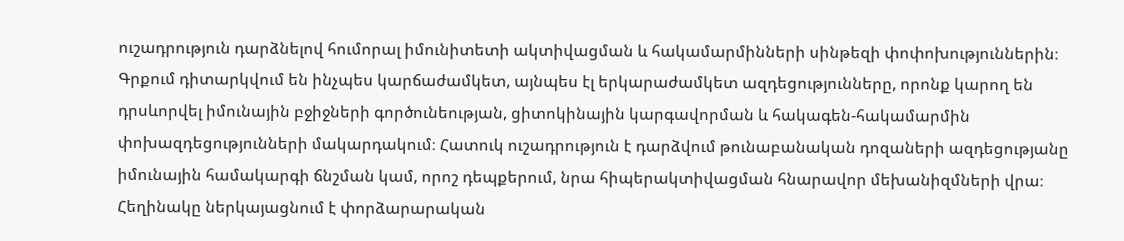ուշադրություն դարձնելով հումորալ իմունիտետի ակտիվացման և հակամարմինների սինթեզի փոփոխություններին։ Գրքում դիտարկվում են ինչպես կարճաժամկետ, այնպես էլ երկարաժամկետ ազդեցությունները, որոնք կարող են դրսևորվել իմունային բջիջների գործունեության, ցիտոկինային կարգավորման և հակագեն-հակամարմին փոխազդեցությունների մակարդակում։ Հատուկ ուշադրություն է դարձվում թունաբանական դոզաների ազդեցությանը իմունային համակարգի ճնշման կամ, որոշ դեպքերում, նրա հիպերակտիվացման հնարավոր մեխանիզմների վրա։ Հեղինակը ներկայացնում է փորձարարական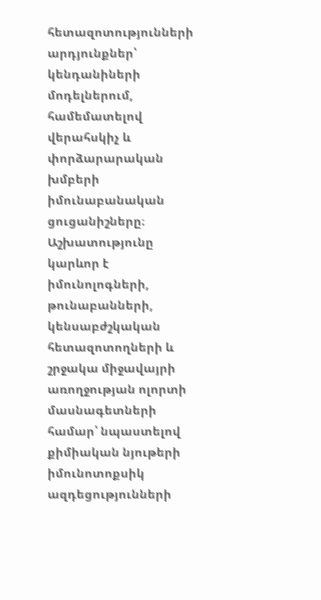հետազոտությունների արդյունքներ՝ կենդանիների մոդելներում, համեմատելով վերահսկիչ և փորձարարական խմբերի իմունաբանական ցուցանիշները։ Աշխատությունը կարևոր է իմունոլոգների, թունաբանների, կենսաբժշկական հետազոտողների և շրջակա միջավայրի առողջության ոլորտի մասնագետների համար՝ նպաստելով քիմիական նյութերի իմունոտոքսիկ ազդեցությունների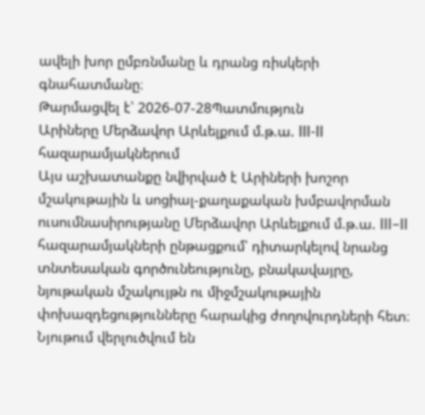ավելի խոր ըմբռնմանը և դրանց ռիսկերի գնահատմանը։
Թարմացվել է՝ 2026-07-28Պատմություն
Արիները Մերձավոր Արևելքում մ.թ.ա. III-II հազարամյակներում
Այս աշխատանքը նվիրված է Արիների խոշոր մշակութային և սոցիալ-քաղաքական խմբավորման ուսումնասիրությանը Մերձավոր Արևելքում մ.թ.ա. III–II հազարամյակների ընթացքում՝ դիտարկելով նրանց տնտեսական գործունեությունը, բնակավայրը, նյութական մշակույթն ու միջմշակութային փոխազդեցությունները հարակից ժողովուրդների հետ։ Նյութում վերլուծվում են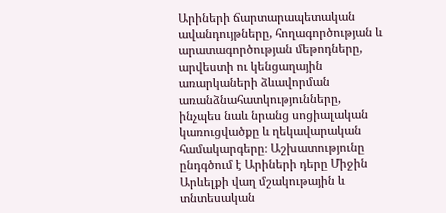Արիների ճարտարապետական ավանդույթները, հողագործության և արատագործության մեթոդները, արվեստի ու կենցաղային առարկաների ձևավորման առանձնահատկությունները, ինչպես նաև նրանց սոցիալական կառուցվածքը և ղեկավարական համակարգերը։ Աշխատությունը ընդգծում է Արիների դերը Միջին Արևելքի վաղ մշակութային և տնտեսական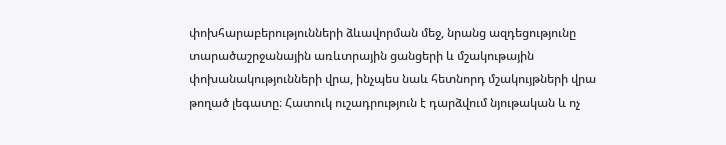փոխհարաբերությունների ձևավորման մեջ, նրանց ազդեցությունը տարածաշրջանային առևտրային ցանցերի և մշակութային փոխանակությունների վրա, ինչպես նաև հետնորդ մշակույթների վրա թողած լեգատը։ Հատուկ ուշադրություն է դարձվում նյութական և ոչ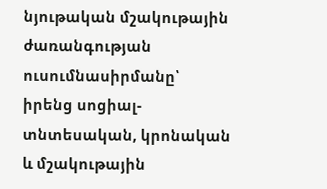նյութական մշակութային ժառանգության ուսումնասիրմանը՝ իրենց սոցիալ-տնտեսական, կրոնական և մշակութային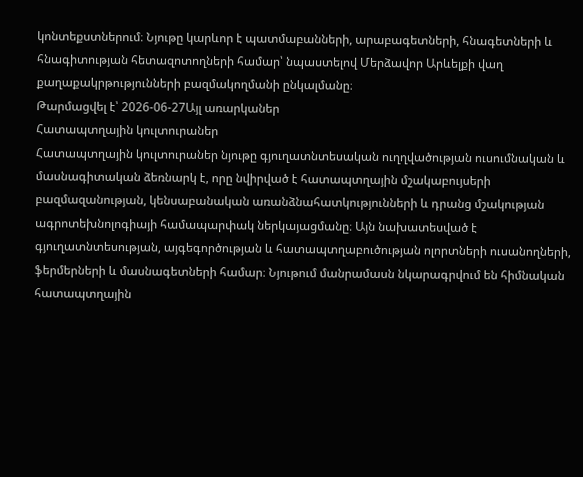կոնտեքստներում։ Նյութը կարևոր է պատմաբանների, արաբագետների, հնագետների և հնագիտության հետազոտողների համար՝ նպաստելով Մերձավոր Արևելքի վաղ քաղաքակրթությունների բազմակողմանի ընկալմանը։
Թարմացվել է՝ 2026-06-27Այլ առարկաներ
Հատապտղային կուլտուրաներ
Հատապտղային կուլտուրաներ նյութը գյուղատնտեսական ուղղվածության ուսումնական և մասնագիտական ձեռնարկ է, որը նվիրված է հատապտղային մշակաբույսերի բազմազանության, կենսաբանական առանձնահատկությունների և դրանց մշակության ագրոտեխնոլոգիայի համապարփակ ներկայացմանը։ Այն նախատեսված է գյուղատնտեսության, այգեգործության և հատապտղաբուծության ոլորտների ուսանողների, ֆերմերների և մասնագետների համար։ Նյութում մանրամասն նկարագրվում են հիմնական հատապտղային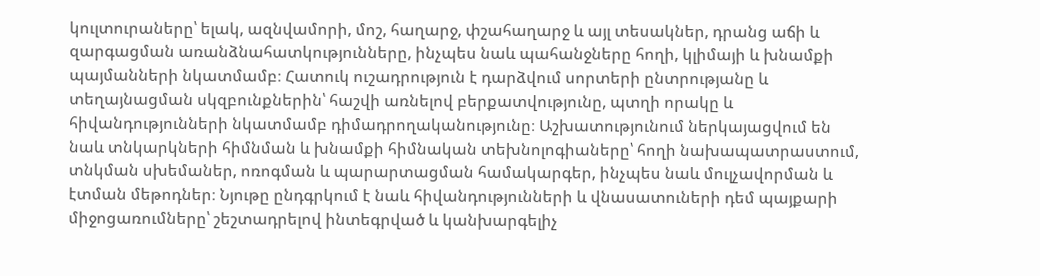կուլտուրաները՝ ելակ, ազնվամորի, մոշ, հաղարջ, փշահաղարջ և այլ տեսակներ, դրանց աճի և զարգացման առանձնահատկությունները, ինչպես նաև պահանջները հողի, կլիմայի և խնամքի պայմանների նկատմամբ։ Հատուկ ուշադրություն է դարձվում սորտերի ընտրությանը և տեղայնացման սկզբունքներին՝ հաշվի առնելով բերքատվությունը, պտղի որակը և հիվանդությունների նկատմամբ դիմադրողականությունը։ Աշխատությունում ներկայացվում են նաև տնկարկների հիմնման և խնամքի հիմնական տեխնոլոգիաները՝ հողի նախապատրաստում, տնկման սխեմաներ, ոռոգման և պարարտացման համակարգեր, ինչպես նաև մուլչավորման և էտման մեթոդներ։ Նյութը ընդգրկում է նաև հիվանդությունների և վնասատուների դեմ պայքարի միջոցառումները՝ շեշտադրելով ինտեգրված և կանխարգելիչ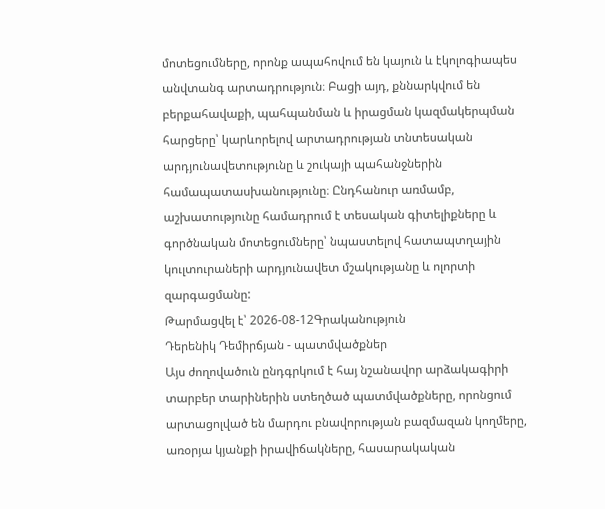մոտեցումները, որոնք ապահովում են կայուն և էկոլոգիապես անվտանգ արտադրություն։ Բացի այդ, քննարկվում են բերքահավաքի, պահպանման և իրացման կազմակերպման հարցերը՝ կարևորելով արտադրության տնտեսական արդյունավետությունը և շուկայի պահանջներին համապատասխանությունը։ Ընդհանուր առմամբ, աշխատությունը համադրում է տեսական գիտելիքները և գործնական մոտեցումները՝ նպաստելով հատապտղային կուլտուրաների արդյունավետ մշակությանը և ոլորտի զարգացմանը:
Թարմացվել է՝ 2026-08-12Գրականություն
Դերենիկ Դեմիրճյան - պատմվածքներ
Այս ժողովածուն ընդգրկում է հայ նշանավոր արձակագիրի տարբեր տարիներին ստեղծած պատմվածքները, որոնցում արտացոլված են մարդու բնավորության բազմազան կողմերը, առօրյա կյանքի իրավիճակները, հասարակական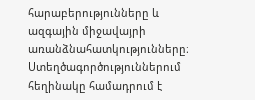հարաբերությունները և ազգային միջավայրի առանձնահատկությունները։ Ստեղծագործություններում հեղինակը համադրում է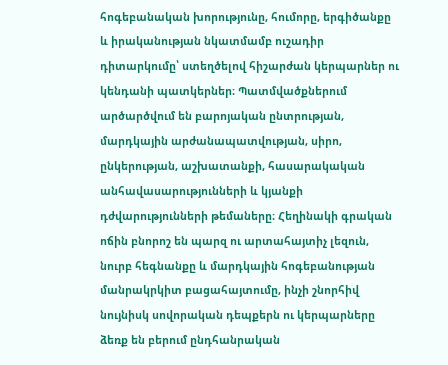հոգեբանական խորությունը, հումորը, երգիծանքը և իրականության նկատմամբ ուշադիր դիտարկումը՝ ստեղծելով հիշարժան կերպարներ ու կենդանի պատկերներ։ Պատմվածքներում արծարծվում են բարոյական ընտրության, մարդկային արժանապատվության, սիրո, ընկերության, աշխատանքի, հասարակական անհավասարությունների և կյանքի դժվարությունների թեմաները։ Հեղինակի գրական ոճին բնորոշ են պարզ ու արտահայտիչ լեզուն, նուրբ հեգնանքը և մարդկային հոգեբանության մանրակրկիտ բացահայտումը, ինչի շնորհիվ նույնիսկ սովորական դեպքերն ու կերպարները ձեռք են բերում ընդհանրական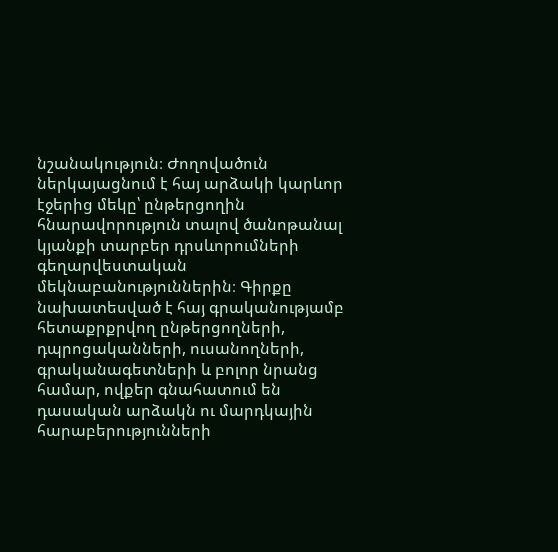նշանակություն։ Ժողովածուն ներկայացնում է հայ արձակի կարևոր էջերից մեկը՝ ընթերցողին հնարավորություն տալով ծանոթանալ կյանքի տարբեր դրսևորումների գեղարվեստական մեկնաբանություններին։ Գիրքը նախատեսված է հայ գրականությամբ հետաքրքրվող ընթերցողների, դպրոցականների, ուսանողների, գրականագետների և բոլոր նրանց համար, ովքեր գնահատում են դասական արձակն ու մարդկային հարաբերությունների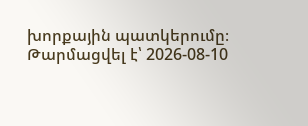խորքային պատկերումը։
Թարմացվել է՝ 2026-08-10